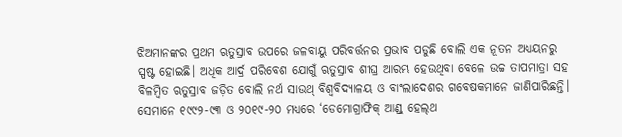ଝିଅମାନଙ୍କର ପ୍ରଥମ ଋତୁସ୍ରାବ ଉପରେ ଜଳବାୟୁ ପରିବର୍ତ୍ତନର ପ୍ରଭାବ ପଡୁଛି ବୋଲି ଏକ ନୂତନ ଅଧ୍ୟୟନରୁ ସ୍ପଷ୍ଟ ହୋଇଛି। ଅଧିକ ଆର୍ଦ୍ର ପରିବେଶ ଯୋଗୁଁ ଋତୁସ୍ରାବ ଶୀଘ୍ର ଆରମ୍ଭ ହେଉଥିବା ବେଳେ ଉଚ୍ଚ ତାପମାତ୍ରା ସହ ବିଳମ୍ବିତ ଋତୁସ୍ରାବ ଜଡ଼ିତ ବୋଲି ନର୍ଥ ସାଉଥ୍ ବିଶ୍ବବିଦ୍ୟାଳୟ ଓ ବାଂଲାଦେଶର ଗବେଷକମାନେ ଜାଣିପାରିଛନ୍ତି। ସେମାନେ ୧୯୯୨-୯୩ ଓ ୨୦୧୯-୨୦ ମଧ୍ୟରେ ‘ଡେମୋଗ୍ରାଫିକ୍ ଆଣ୍ଡ୍ ହେଲ୍‌ଥ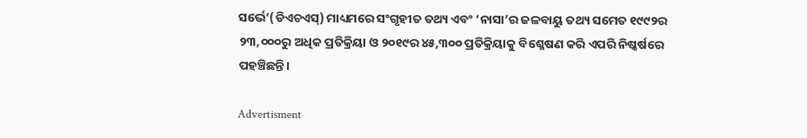ସର୍ଭେ’(ଡିଏଚଏସ୍‌) ମାଧ୍ୟମରେ ସଂଗୃହୀତ ତଥ୍ୟ ଏବଂ ‘ନାସା’ର ଜଳବାୟୁ ତଥ୍ୟ ସମେତ ୧୯୯୨ର ୨୩,୦୦୦ରୁ ଅଧିକ ପ୍ରତିକ୍ରିୟା ଓ ୨୦୧୯ର ୪୫,୩୦୦ ପ୍ରତିକ୍ରିୟାକୁ ବିଶ୍ଳେଷଣ କରି ଏପରି ନିଷ୍କର୍ଷରେ ପହଞ୍ଚିଛନ୍ତି।

Advertisment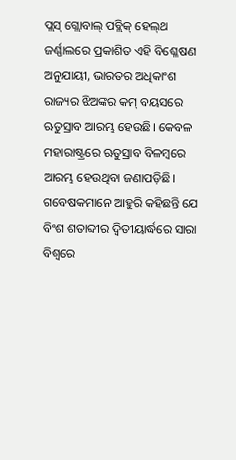ପ୍ଲସ୍‌ ଗ୍ଲୋବାଲ୍ ପବ୍ଲିକ୍ ହେଲ୍‌ଥ ଜର୍ଣ୍ଣାଲରେ ପ୍ରକାଶିତ ଏହି ବିଶ୍ଳେଷଣ ଅନୁଯାୟୀ, ଭାରତର ଅଧିକାଂଶ ରାଜ୍ୟର ଝିଅଙ୍କର କମ୍ ବୟସରେ ଋତୁସ୍ରାବ ଆରମ୍ଭ ହେଉଛି। କେବଳ ମହାରାଷ୍ଟ୍ରରେ ଋତୁସ୍ରାବ ବିଳମ୍ବରେ ଆରମ୍ଭ ହେଉଥିବା ଜଣାପଡ଼ିଛି। ଗବେଷକମାନେ ଆହୁରି କହିଛନ୍ତି ଯେ ବିଂଶ ଶତାବ୍ଦୀର ଦ୍ବିତୀୟାର୍ଦ୍ଧରେ ସାରା ବିଶ୍ୱରେ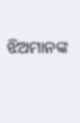ଝିଅମାନଙ୍କ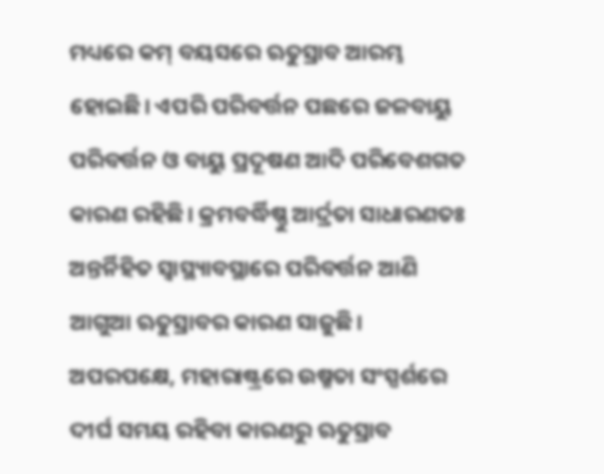ମଧ୍ୟରେ କମ୍‌ ବୟସରେ ଋତୁସ୍ରାବ ଆରମ୍ଭ ହୋଇଛି। ଏପରି ପରିବର୍ତ୍ତନ ପଛରେ ଜଳବାୟୁ ପରିବର୍ତ୍ତନ ଓ ବାୟୁ ପ୍ରଦୂଷଣ ଆଦି ପରିବେଶଗତ କାରଣ ରହିଛି। କ୍ରମବର୍ଦ୍ଧିଷ୍ଣୁ ଆର୍ଦ୍ରତା ସାଧାରଣତଃ ଅନ୍ତର୍ନିହିତ ସ୍ୱାସ୍ଥ୍ୟାବସ୍ଥାରେ ପରିବର୍ତ୍ତନ ଆଣି ଆଗୁଆ ଋତୁସ୍ରାବର କାରଣ ସାଜୁଛି। ଅପରପକ୍ଷେ, ମହାରାଷ୍ଟ୍ରରେ ଉଷ୍ମତା ସଂସ୍ପର୍ଶରେ ଦୀର୍ଘ ସମୟ ରହିବା କାରଣରୁ ଋତୁସ୍ରାବ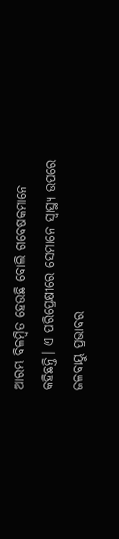ଆରମ୍ଭ ବିଳମ୍ବିତ ହେଉଛି ବୋଲି ଗବେଷକମାନେ କହିଛନ୍ତି। ଏ ପରିପ୍ରେକ୍ଷୀରେ ସେମାନେ ସ୍ୱାସ୍ଥ୍ୟ ଉପରେ ଜଳବାୟୁ ପ୍ରଭାବର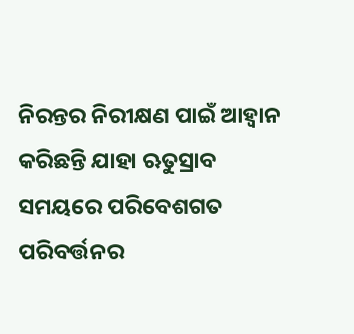ନିରନ୍ତର ନିରୀକ୍ଷଣ ପାଇଁ ଆହ୍ୱାନ କରିଛନ୍ତି ଯାହା ଋତୁସ୍ରାବ ସମୟରେ ପରିବେଶଗତ ପରିବର୍ତ୍ତନର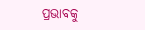ପ୍ରଭାବକୁ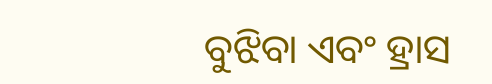ବୁଝିବା ଏବଂ ହ୍ରାସ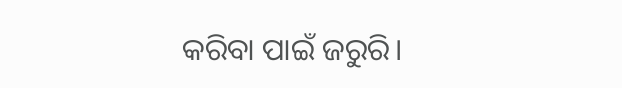କରିବା ପାଇଁ ଜରୁରି।